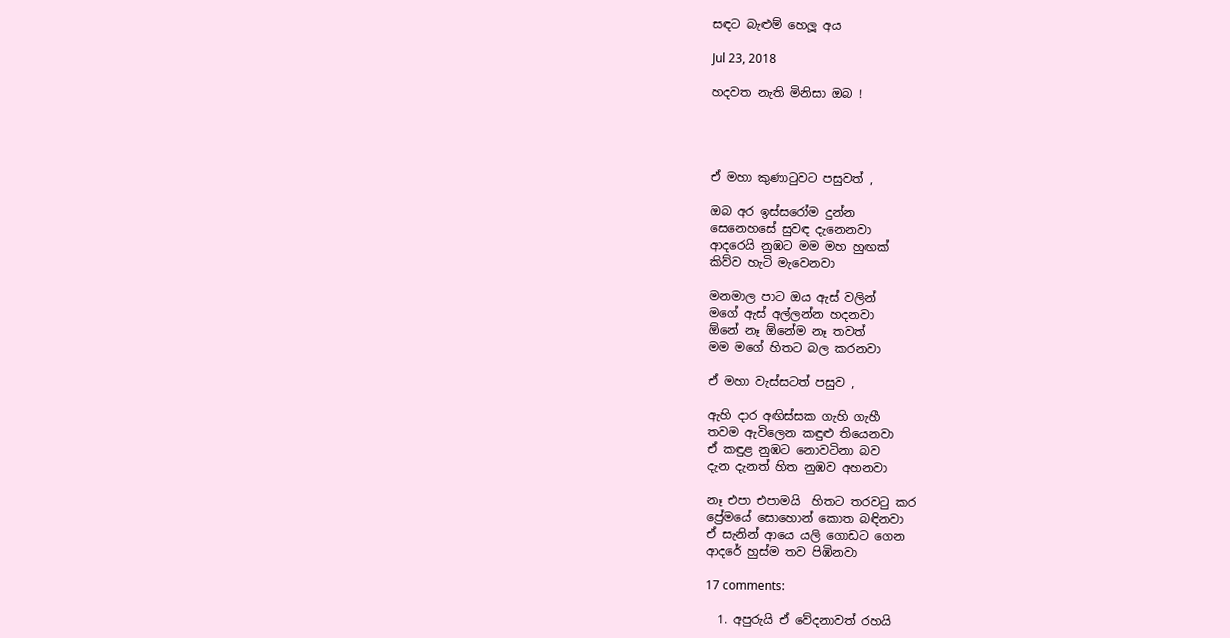සඳට බැළුම් හෙලූ අය

Jul 23, 2018

හදවත නැති මිනිසා ඔබ !




ඒ මහා කුණාටුවට පසුවත් ,

ඔබ අර ඉස්සරෝම දුන්න
සෙනෙහසේ සුවඳ දැනෙනවා
ආදරෙයි නුඹට මම මහ හුඟක්
කිව්ව හැටි මැවෙනවා

මනමාල පාට ඔය ඇස් වලින්
මගේ ඇස් අල්ලන්න හදනවා
ඕනේ නෑ ඕනේම නෑ තවත්
මම මගේ හිතට බල කරනවා

ඒ මහා වැස්සටත් පසුව ,

ඇහි දාර අඟිස්සක ගැහි ගැහී
තවම ඇවිලෙන කඳුළු තියෙනවා
ඒ කඳුළ නුඹට නොවටිනා බව
දැන දැනත් හිත නුඹව අහනවා

නෑ එපා එපාමයි  හිතට තරවටු කර
ප්‍රේමයේ සොහොන් කොත බඳිනවා
ඒ සැනින් ආයෙ යලි ගොඩට ගෙන
ආදරේ හුස්ම තව පිඹිනවා

17 comments:

  1. අපුරුයි ඒ වේදනාවත් රහයි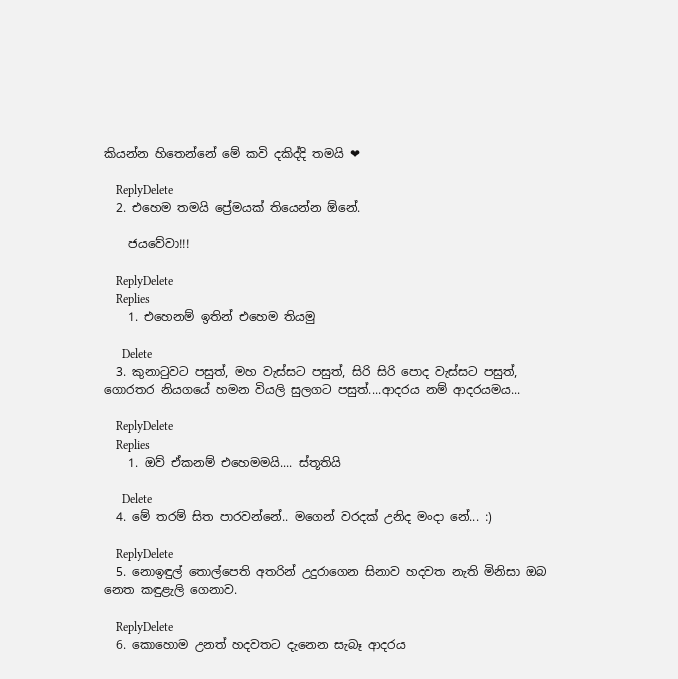කියන්න හිතෙන්නේ මේ කවි දකිද්දි තමයි ❤

    ReplyDelete
  2. එහෙම තමයි ප්‍රේමයක් තියෙන්න ඕනේ.

    ජයවේවා!!!

    ReplyDelete
    Replies
    1. එහෙනම් ඉතින් එහෙම තියමු

      Delete
  3. කුනාටුවට පසුත්, මහ වැස්සට පසුත්, සිරි සිරි පොද වැස්සට පසුත්, ගොරතර නියගයේ හමන වියලි සුලගට පසුත්....ආදරය නම් ආදරයමය...

    ReplyDelete
    Replies
    1. ඔව් ඒකනම් එහෙමමයි.... ස්තූතියි

      Delete
  4. මේ තරම් සිත පාරවන්නේ.. මගෙන් වරදක් උනිද මංදා නේ... :)

    ReplyDelete
  5. නොඉඳුල් තොල්පෙති අතරින් උදුරාගෙන සිනාව හදවත නැති මිනිසා ඔබ නෙත කඳුළැලි ගෙනාව.

    ReplyDelete
  6. කොහොම උනත් හදවතට දැනෙන සැබෑ ආදරය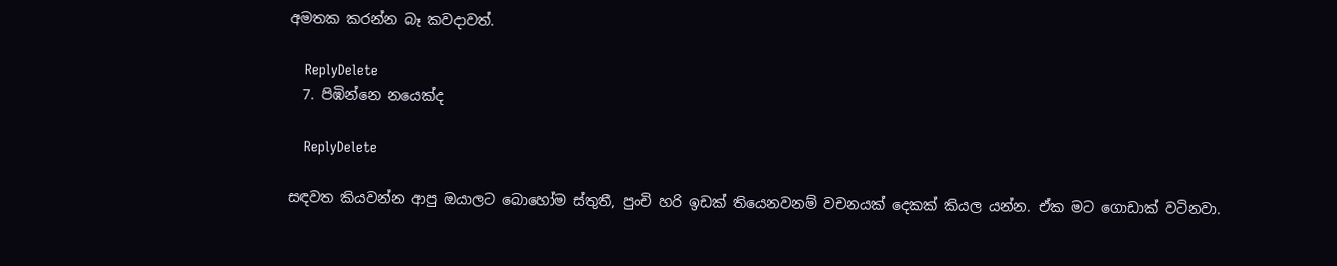අමතක කරන්න බෑ කවදාවත්.

    ReplyDelete
  7. පිඹින්නෙ නයෙක්ද

    ReplyDelete

සඳවත කියවන්න ආපු ඔයාලට බොහෝම ස්තුතී, පුංචි හරි ඉඩක් තියෙනවනම් වචනයක් දෙකක් කියල යන්න. ඒක මට ගොඩාක් වටිනවා.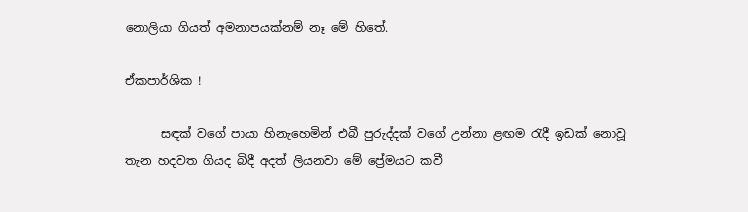නොලියා ගියත් අමනාපයක්නම් නෑ මේ හිතේ.

ඒකපාර්ශික !

      සඳක් වගේ පායා හිනැහෙමින් එබී පුරුද්දක් වගේ උන්නා ළඟම රැදී ඉඩක් නොවූ තැන හදවත ගියද බිදී අදත් ලියනවා මේ ප්‍රේමයට කවී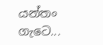යන්තං ගැටෙ...